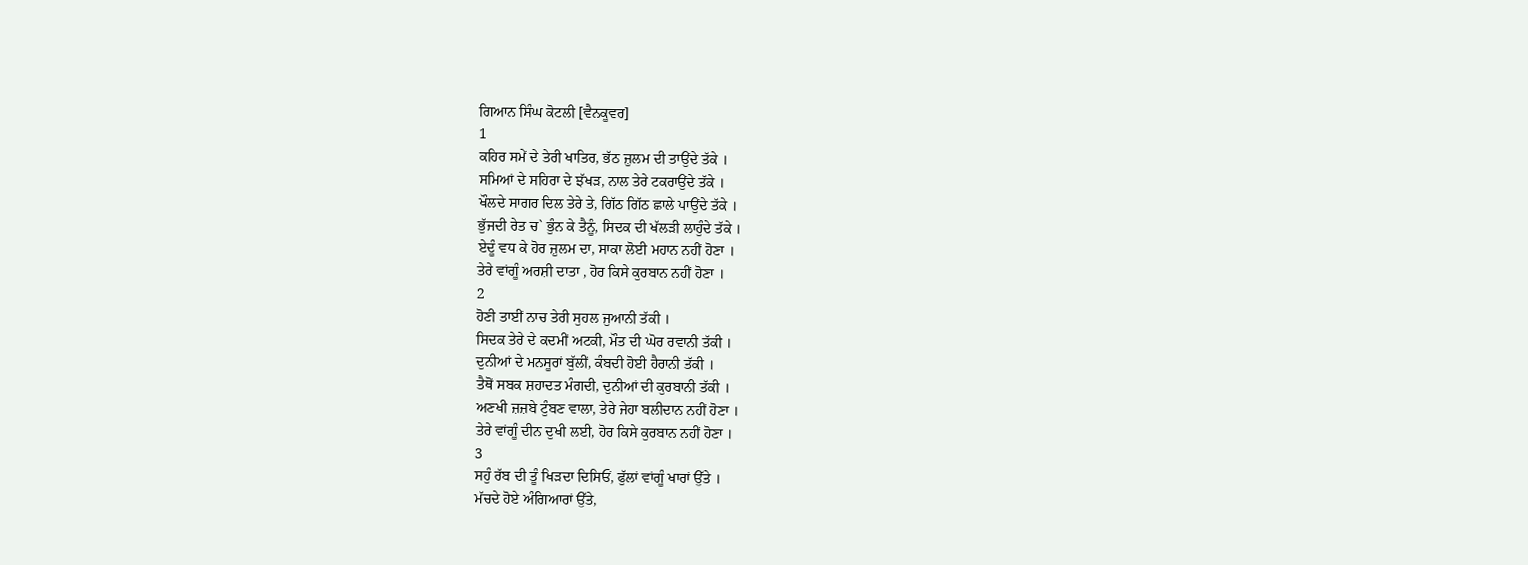ਗਿਆਨ ਸਿੰਘ ਕੋਟਲੀ [ਵੈਨਕੂਵਰ]
1
ਕਹਿਰ ਸਮੇਂ ਦੇ ਤੇਰੀ ਖਾਤਿਰ, ਭੱਠ ਜ਼ੁਲਮ ਦੀ ਤਾਉਂਦੇ ਤੱਕੇ ।
ਸਮਿਆਂ ਦੇ ਸਹਿਰਾ ਦੇ ਝੱਖੜ, ਨਾਲ ਤੇਰੇ ਟਕਰਾਉਂਦੇ ਤੱਕੇ ।
ਖੌਲਦੇ ਸਾਗਰ ਦਿਲ ਤੇਰੇ ਤੇ, ਗਿੱਠ ਗਿੱਠ ਛਾਲੇ ਪਾਉਂਦੇ ਤੱਕੇ ।
ਭੁੱਜਦੀ ਰੇਤ ਚ` ਭੁੰਨ ਕੇ ਤੈਨੂੰ, ਸਿਦਕ ਦੀ ਖੱਲੜੀ ਲਾਹੁੰਦੇ ਤੱਕੇ ।
ਏਦੂੰ ਵਧ ਕੇ ਹੋਰ ਜ਼ੁਲਮ ਦਾ, ਸਾਕਾ ਲੋਈ ਮਹਾਨ ਨਹੀਂ ਹੋਣਾ ।
ਤੇਰੇ ਵਾਂਗੂੰ ਅਰਸ਼ੀ ਦਾਤਾ , ਹੋਰ ਕਿਸੇ ਕੁਰਬਾਨ ਨਹੀਂ ਹੋਣਾ ।
2
ਹੋਣੀ ਤਾਈਂ ਨਾਚ ਤੇਰੀ ਸੁਹਲ ਜੁਆਨੀ ਤੱਕੀ ।
ਸਿਦਕ ਤੇਰੇ ਦੇ ਕਦਮੀਂ ਅਟਕੀ, ਮੌਤ ਦੀ ਘੋਰ ਰਵਾਨੀ ਤੱਕੀ ।
ਦੁਨੀਆਂ ਦੇ ਮਨਸੂਰਾਂ ਬੁੱਲੀਂ, ਕੰਬਦੀ ਹੋਈ ਹੈਰਾਨੀ ਤੱਕੀ ।
ਤੈਥੋਂ ਸਬਕ ਸ਼ਹਾਦਤ ਮੰਗਦੀ, ਦੁਨੀਆਂ ਦੀ ਕੁਰਬਾਨੀ ਤੱਕੀ ।
ਅਣਖੀ ਜ਼ਜ਼ਬੇ ਟੁੰਬਣ ਵਾਲਾ, ਤੇਰੇ ਜੇਹਾ ਬਲੀਦਾਨ ਨਹੀਂ ਹੋਣਾ ।
ਤੇਰੇ ਵਾਂਗੂੰ ਦੀਨ ਦੁਖੀ ਲਈ, ਹੋਰ ਕਿਸੇ ਕੁਰਬਾਨ ਨਹੀਂ ਹੋਣਾ ।
3
ਸਹੁੰ ਰੱਬ ਦੀ ਤੂੰ ਖਿੜਦਾ ਦਿਸਿਓਂ, ਫੁੱਲਾਂ ਵਾਂਗੂੰ ਖਾਰਾਂ ਉੱਤੇ ।
ਮੱਚਦੇ ਹੋਏ ਅੰਗਿਆਰਾਂ ਉੱਤੇ,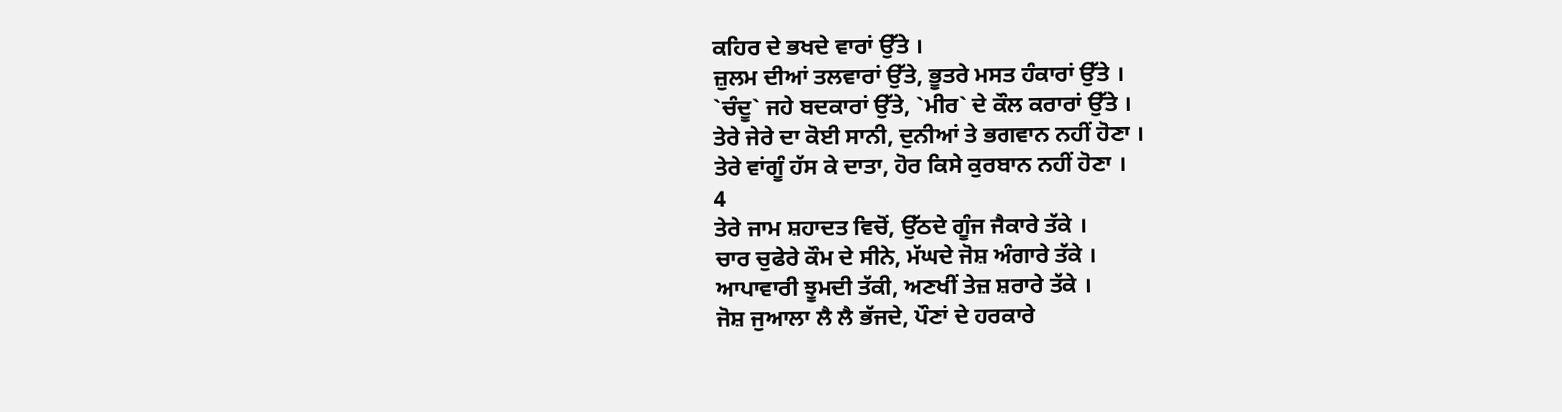ਕਹਿਰ ਦੇ ਭਖਦੇ ਵਾਰਾਂ ਉੱਤੇ ।
ਜ਼ੁਲਮ ਦੀਆਂ ਤਲਵਾਰਾਂ ਉੱਤੇ, ਭੂਤਰੇ ਮਸਤ ਹੰਕਾਰਾਂ ਉੱਤੇ ।
`ਚੰਦੂ` ਜਹੇ ਬਦਕਾਰਾਂ ਉੱਤੇ, `ਮੀਰ` ਦੇ ਕੌਲ ਕਰਾਰਾਂ ਉੱਤੇ ।
ਤੇਰੇ ਜੇਰੇ ਦਾ ਕੋਈ ਸਾਨੀ, ਦੁਨੀਆਂ ਤੇ ਭਗਵਾਨ ਨਹੀਂ ਹੋਣਾ ।
ਤੇਰੇ ਵਾਂਗੂੰ ਹੱਸ ਕੇ ਦਾਤਾ, ਹੋਰ ਕਿਸੇ ਕੁਰਬਾਨ ਨਹੀਂ ਹੋਣਾ ।
4
ਤੇਰੇ ਜਾਮ ਸ਼ਹਾਦਤ ਵਿਚੋਂ, ਉੱਠਦੇ ਗੂੰਜ ਜੈਕਾਰੇ ਤੱਕੇ ।
ਚਾਰ ਚੁਫੇਰੇ ਕੌਮ ਦੇ ਸੀਨੇ, ਮੱਘਦੇ ਜੋਸ਼ ਅੰਗਾਰੇ ਤੱਕੇ ।
ਆਪਾਵਾਰੀ ਝੂਮਦੀ ਤੱਕੀ, ਅਣਖੀਂ ਤੇਜ਼ ਸ਼ਰਾਰੇ ਤੱਕੇ ।
ਜੋਸ਼ ਜੁਆਲਾ ਲੈ ਲੈ ਭੱਜਦੇ, ਪੌਣਾਂ ਦੇ ਹਰਕਾਰੇ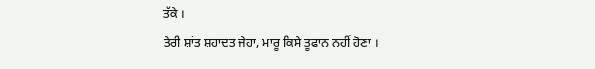ਤੱਕੇ ।
ਤੇਰੀ ਸ਼ਾਂਤ ਸ਼ਹਾਦਤ ਜੇਹਾ, ਮਾਰੂ ਕਿਸੇ ਤੂਫਾਨ ਨਹੀਂ ਹੋਣਾ ।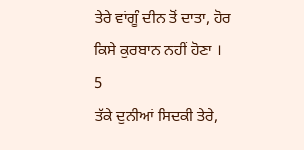ਤੇਰੇ ਵਾਂਗੂੰ ਦੀਨ ਤੋਂ ਦਾਤਾ, ਹੋਰ ਕਿਸੇ ਕੁਰਬਾਨ ਨਹੀਂ ਹੋਣਾ ।
5
ਤੱਕੇ ਦੁਨੀਆਂ ਸਿਦਕੀ ਤੇਰੇ,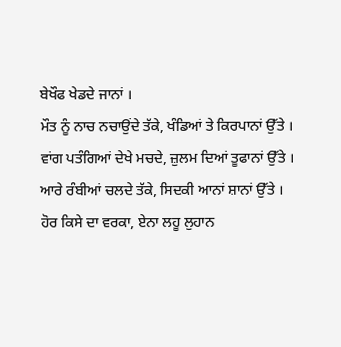ਬੇਖੌਫ ਖੇਡਦੇ ਜਾਨਾਂ ।
ਮੌਤ ਨੂੰ ਨਾਚ ਨਚਾਉਂਦੇ ਤੱਕੇ, ਖੰਡਿਆਂ ਤੇ ਕਿਰਪਾਨਾਂ ਉੱਤੇ ।
ਵਾਂਗ ਪਤੰਗਿਆਂ ਦੇਖੇ ਮਚਦੇ, ਜ਼ੁਲਮ ਦਿਆਂ ਤੂਫਾਨਾਂ ਉੱਤੇ ।
ਆਰੇ ਰੰਬੀਆਂ ਚਲਦੇ ਤੱਕੇ, ਸਿਦਕੀ ਆਨਾਂ ਸ਼ਾਨਾਂ ਉੱਤੇ ।
ਹੋਰ ਕਿਸੇ ਦਾ ਵਰਕਾ, ਏਨਾ ਲਹੂ ਲੁਹਾਨ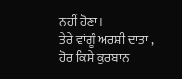ਨਹੀਂ ਹੋਣਾ।
ਤੇਰੇ ਵਾਂਗੂੰ ਅਰਸ਼ੀ ਦਾਤਾ , ਹੋਰ ਕਿਸੇ ਕੁਰਬਾਨ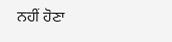ਨਹੀਂ ਹੋਣਾ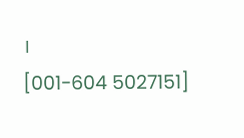।
[001-604 5027151]